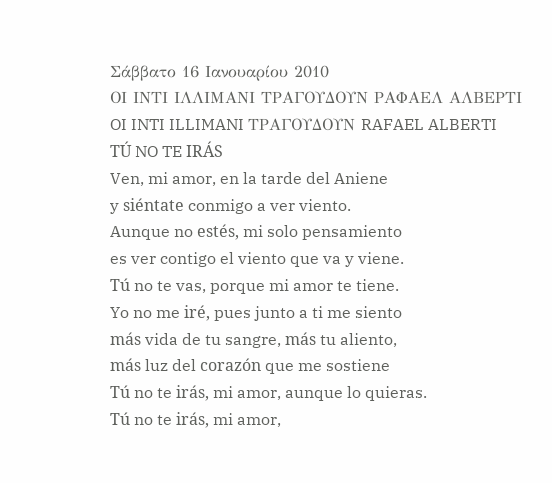Σάββατο 16 Ιανουαρίου 2010
ΟΙ ΙΝΤΙ ΙΛΛΙΜΑΝΙ ΤΡΑΓΟΥΔΟΥΝ ΡΑΦΑΕΛ ΑΛΒΕΡΤΙ
OI INTI ILLIMANI ΤΡΑΓΟΥΔΟΥΝ RAFAEL ALBERTI
TÚ NO TE IRÁS
Ven, mi amor, en la tarde del Aniene
y siéntate conmigo a ver viento.
Aunque no estés, mi solo pensamiento
es ver contigo el viento que va y viene.
Tú no te vas, porque mi amor te tiene.
Yo no me iré, pues junto a ti me siento
más vida de tu sangre, más tu aliento,
más luz del corazón que me sostiene
Tú no te irás, mi amor, aunque lo quieras.
Tú no te irás, mi amor,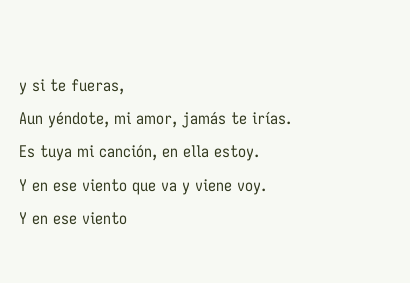y si te fueras,
Aun yéndote, mi amor, jamás te irías.
Es tuya mi canción, en ella estoy.
Y en ese viento que va y viene voy.
Y en ese viento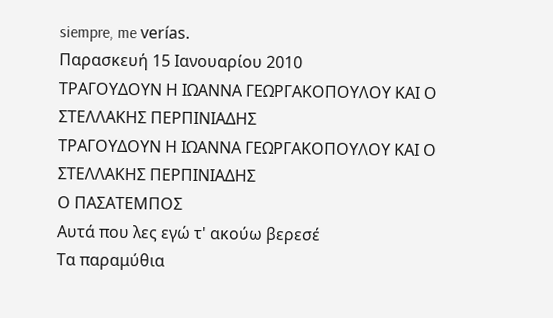siempre, me verías.
Παρασκευή 15 Ιανουαρίου 2010
ΤΡΑΓΟΥΔΟΥΝ Η ΙΩΑΝΝΑ ΓΕΩΡΓΑΚΟΠΟΥΛΟΥ ΚΑΙ Ο ΣΤΕΛΛΑΚΗΣ ΠΕΡΠΙΝΙΑΔΗΣ
ΤΡΑΓΟΥΔΟΥΝ Η ΙΩΑΝΝΑ ΓΕΩΡΓΑΚΟΠΟΥΛΟΥ ΚΑΙ Ο ΣΤΕΛΛΑΚΗΣ ΠΕΡΠΙΝΙΑΔΗΣ
Ο ΠΑΣΑΤΕΜΠΟΣ
Αυτά που λες εγώ τ' ακούω βερεσέ
Τα παραμύθια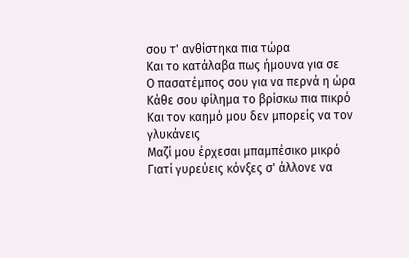σου τ' ανθίστηκα πια τώρα
Και το κατάλαβα πως ήμουνα για σε
Ο πασατέμπος σου για να περνά η ώρα
Κάθε σου φίλημα το βρίσκω πια πικρό
Και τον καημό μου δεν μπορείς να τον γλυκάνεις
Μαζί μου έρχεσαι μπαμπέσικο μικρό
Γιατί γυρεύεις κόνξες σ' άλλονε να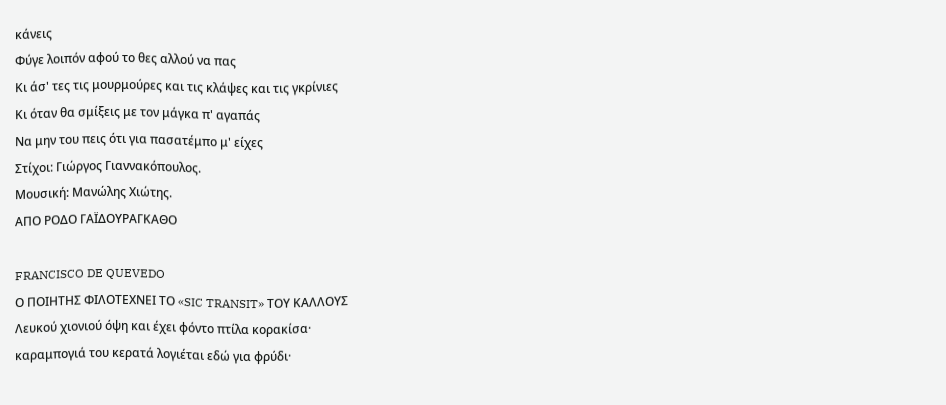κάνεις
Φύγε λοιπόν αφού το θες αλλού να πας
Κι άσ' τες τις μουρμούρες και τις κλάψες και τις γκρίνιες
Κι όταν θα σμίξεις με τον μάγκα π' αγαπάς
Να μην του πεις ότι για πασατέμπο μ' είχες
Στίχοι: Γιώργος Γιαννακόπουλος.
Μουσική: Μανώλης Χιώτης.
ΑΠΟ ΡΟΔΟ ΓΑΪΔΟΥΡΑΓΚΑΘΟ

FRANCISCO DE QUEVEDO
Ο ΠΟΙΗΤΗΣ ΦΙΛΟΤΕΧΝΕΙ ΤΟ «SIC TRANSIT» ΤΟΥ ΚΑΛΛΟΥΣ
Λευκού χιονιού όψη και έχει φόντο πτίλα κορακίσα·
καραμπογιά του κερατά λογιέται εδώ για φρύδι·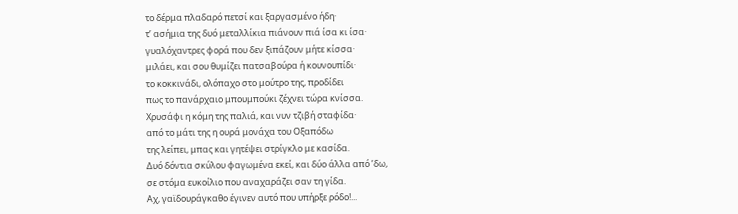το δέρμα πλαδαρό πετσί και ξαργασμένο ήδη·
τ’ ασήμια της δυό μεταλλίκια πιάνουν πιά ίσα κι ίσα·
γυαλόχαντρες φορά που δεν ξιπάζουν μήτε κίσσα·
μιλάει, και σου θυμίζει πατσαβούρα ή κουνουπίδι·
το κοκκινάδι, ολόπαχο στο μούτρο της, προδίδει
πως το πανάρχαιο μπουμπούκι ζέχνει τώρα κνίσσα.
Χρυσάφι η κόμη της παλιά, και νυν τζιβή σταφίδα·
από το μάτι της η ουρά μονάχα του Οξαπόδω
της λείπει, μπας και γητέψει στρίγκλο με κασίδα.
Δυό δόντια σκύλου φαγωμένα εκεί, και δύο άλλα από ’δω,
σε στόμα ευκοίλιο που αναχαράζει σαν τη γίδα.
Αχ, γαϊδουράγκαθο έγινεν αυτό που υπήρξε ρόδο!...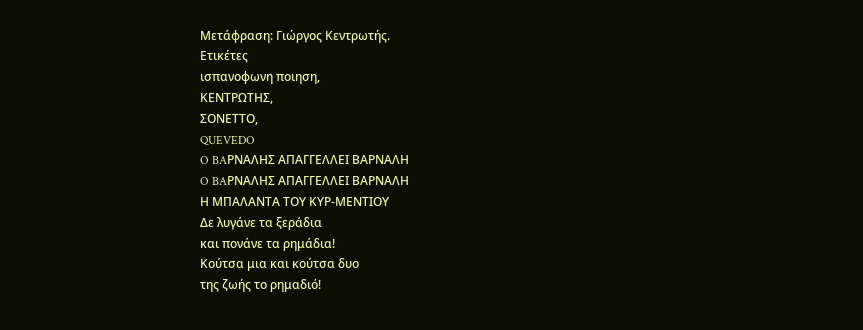Μετάφραση: Γιώργος Κεντρωτής.
Ετικέτες
ισπανοφωνη ποιηση,
ΚΕΝΤΡΩΤΗΣ,
ΣΟΝΕΤΤΟ,
QUEVEDO
O BAΡΝΑΛΗΣ ΑΠΑΓΓΕΛΛΕΙ ΒΑΡΝΑΛΗ
O BAΡΝΑΛΗΣ ΑΠΑΓΓΕΛΛΕΙ ΒΑΡΝΑΛΗ
Η ΜΠΑΛΑΝΤΑ ΤΟΥ ΚΥΡ-ΜΕΝΤΙΟΥ
Δε λυγάνε τα ξεράδια
και πονάνε τα ρημάδια!
Κούτσα μια και κούτσα δυο
της ζωής το ρημαδιό!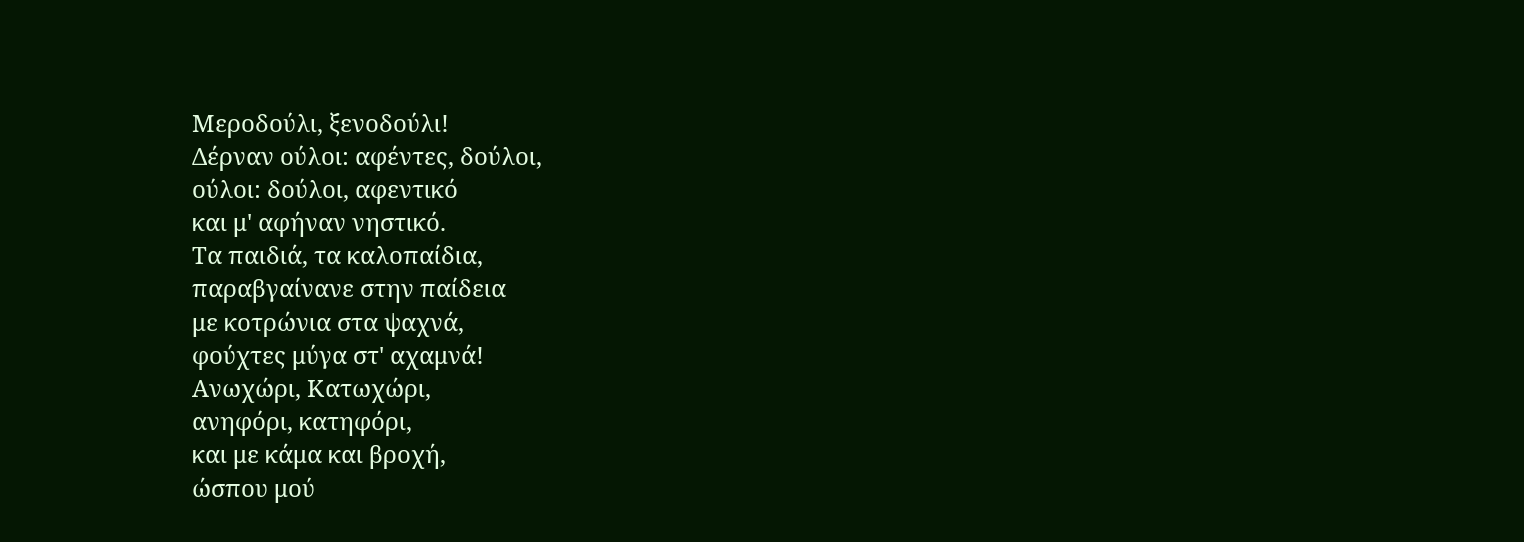Mεροδούλι, ξενοδούλι!
Δέρναν ούλοι: αφέντες, δούλοι,
ούλοι: δούλοι, αφεντικό
και μ' αφήναν νηστικό.
Tα παιδιά, τα καλοπαίδια,
παραβγαίνανε στην παίδεια
με κοτρώνια στα ψαχνά,
φούχτες μύγα στ' αχαμνά!
Aνωχώρι, Κατωχώρι,
ανηφόρι, κατηφόρι,
και με κάμα και βροχή,
ώσπου μού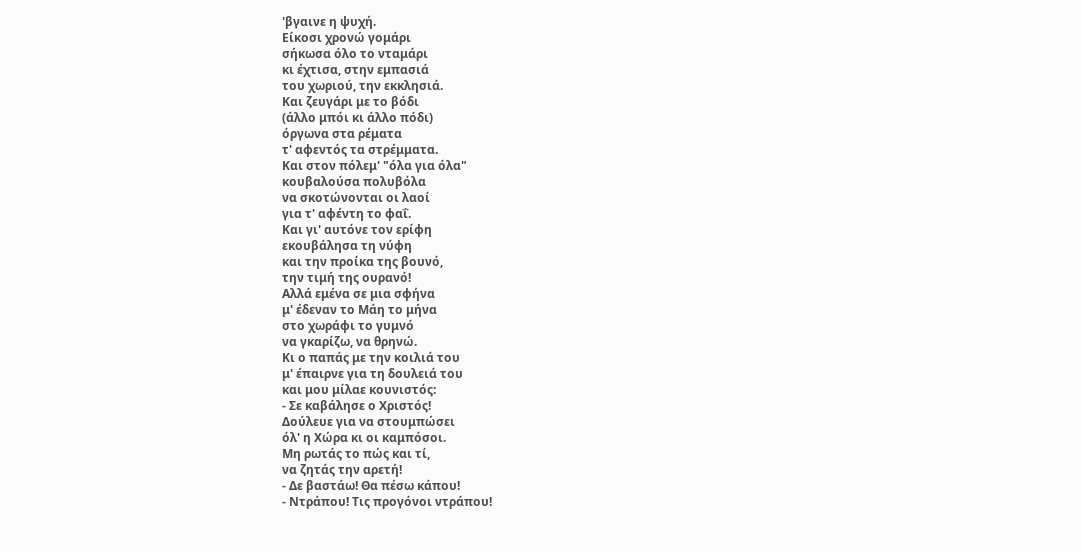'βγαινε η ψυχή.
Eίκοσι χρονώ γομάρι
σήκωσα όλο το νταμάρι
κι έχτισα, στην εμπασιά
του χωριού, την εκκλησιά.
Kαι ζευγάρι με το βόδι
(άλλο μπόι κι άλλο πόδι)
όργωνα στα ρέματα
τ' αφεντός τα στρέμματα.
Kαι στον πόλεμ' "όλα για όλα"
κουβαλούσα πολυβόλα
να σκοτώνονται οι λαοί
για τ' αφέντη το φαΐ.
Kαι γι' αυτόνε τον ερίφη
εκουβάλησα τη νύφη
και την προίκα της βουνό,
την τιμή της ουρανό!
Aλλά εμένα σε μια σφήνα
μ' έδεναν το Μάη το μήνα
στο χωράφι το γυμνό
να γκαρίζω, να θρηνώ.
Kι ο παπάς με την κοιλιά του
μ' έπαιρνε για τη δουλειά του
και μου μίλαε κουνιστός:
- Σε καβάλησε ο Χριστός!
Δούλευε για να στουμπώσει
όλ' η Χώρα κι οι καμπόσοι.
Μη ρωτάς το πώς και τί,
να ζητάς την αρετή!
- Δε βαστάω! Θα πέσω κάπου!
- Ντράπου! Τις προγόνοι ντράπου!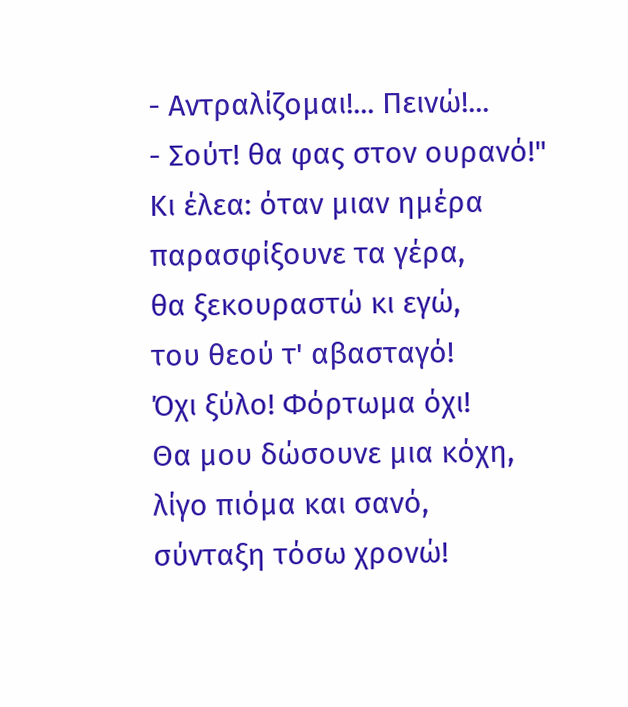- Αντραλίζομαι!... Πεινώ!...
- Σούτ! θα φας στον ουρανό!"
Kι έλεα: όταν μιαν ημέρα
παρασφίξουνε τα γέρα,
θα ξεκουραστώ κι εγώ,
του θεού τ' αβασταγό!
Όχι ξύλο! Φόρτωμα όχι!
Θα μου δώσουνε μια κόχη,
λίγο πιόμα και σανό,
σύνταξη τόσω χρονώ!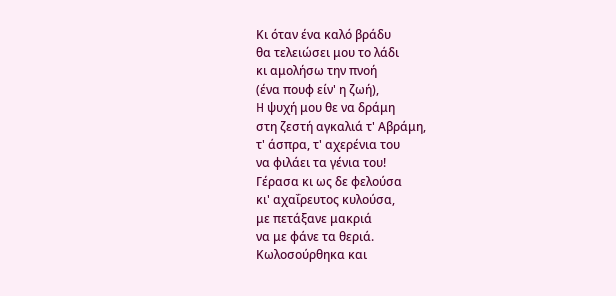Kι όταν ένα καλό βράδυ
θα τελειώσει μου το λάδι
κι αμολήσω την πνοή
(ένα πουφ είν' η ζωή),
H ψυχή μου θε να δράμη
στη ζεστή αγκαλιά τ' Αβράμη,
τ' άσπρα, τ' αχερένια του
να φιλάει τα γένια του!
Γέρασα κι ως δε φελούσα
κι' αχαΐρευτος κυλούσα,
με πετάξανε μακριά
να με φάνε τα θεριά.
Kωλοσούρθηκα και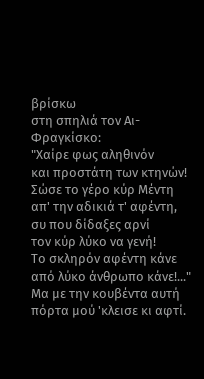βρίσκω
στη σπηλιά τον Αι-Φραγκίσκο:
"Χαίρε φως αληθινόν
και προστάτη των κτηνών!
Σώσε το γέρο κύρ Μέντη
απ' την αδικιά τ' αφέντη,
συ που δίδαξες αρνί
τον κύρ λύκο να γενή!
Tο σκληρόν αφέντη κάνε
από λύκο άνθρωπο κάνε!..."
Μα με την κουβέντα αυτή
πόρτα μού 'κλεισε κι αφτί.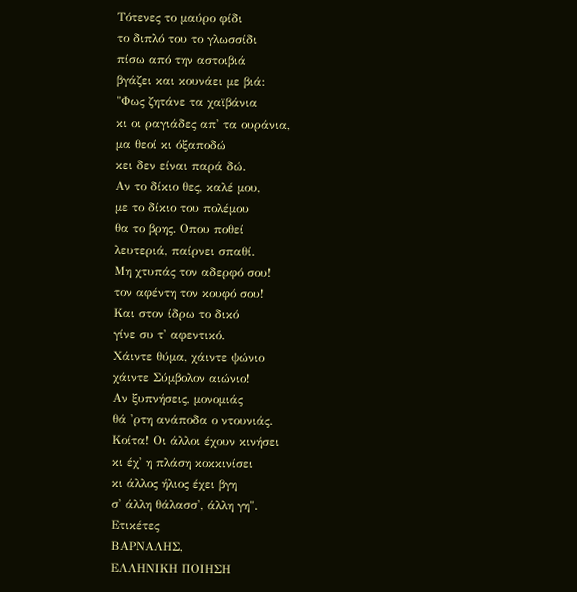Tότενες το μαύρο φίδι
το διπλό του το γλωσσίδι
πίσω από την αστοιβιά
βγάζει και κουνάει με βιά:
"Φως ζητάνε τα χαϊβάνια
κι οι ραγιάδες απ' τα ουράνια,
μα θεοί κι όξαποδώ
κει δεν είναι παρά δώ.
Aν το δίκιο θες, καλέ μου,
με το δίκιο του πολέμου
θα το βρης. Οπου ποθεί
λευτεριά, παίρνει σπαθί.
Mη χτυπάς τον αδερφό σου!
τον αφέντη τον κουφό σου!
Και στον ίδρω το δικό
γίνε συ τ' αφεντικό.
Χάιντε θύμα, χάιντε ψώνιο
χάιντε Σύμβολον αιώνιο!
Αν ξυπνήσεις, μονομιάς
θά 'ρτη ανάποδα ο ντουνιάς.
Kοίτα! Οι άλλοι έχουν κινήσει
κι έχ' η πλάση κοκκινίσει
κι άλλος ήλιος έχει βγη
σ' άλλη θάλασσ', άλλη γη".
Ετικέτες
ΒΑΡΝΑΛΗΣ,
ΕΛΛΗΝΙΚΗ ΠΟΙΗΣΗ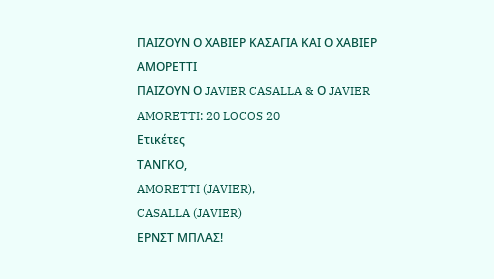ΠΑΙΖΟΥΝ Ο ΧΑΒΙΕΡ ΚΑΣΑΓΙΑ ΚΑΙ Ο ΧΑΒΙΕΡ ΑΜΟΡΕΤΤΙ
ΠΑΙΖΟΥΝ Ο JAVIER CASALLA & Ο JAVIER AMORETTI: 20 LOCOS 20
Ετικέτες
ΤΑΝΓΚΟ,
AMORETTI (JAVIER),
CASALLA (JAVIER)
ΕΡΝΣΤ ΜΠΛΑΣ!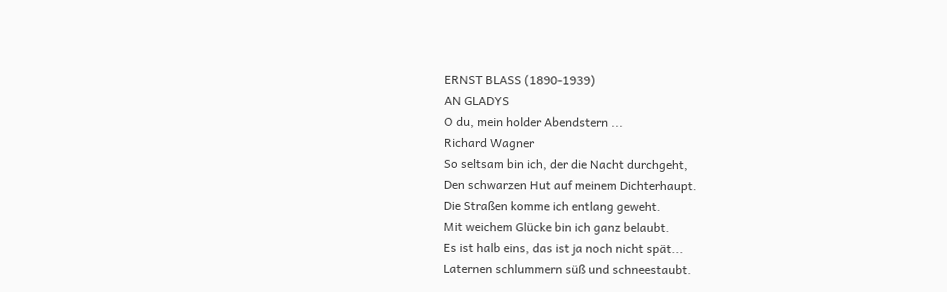ERNST BLASS (1890-1939)
AN GLADYS
O du, mein holder Abendstern ...
Richard Wagner
So seltsam bin ich, der die Nacht durchgeht,
Den schwarzen Hut auf meinem Dichterhaupt.
Die Straßen komme ich entlang geweht.
Mit weichem Glücke bin ich ganz belaubt.
Es ist halb eins, das ist ja noch nicht spät...
Laternen schlummern süß und schneestaubt.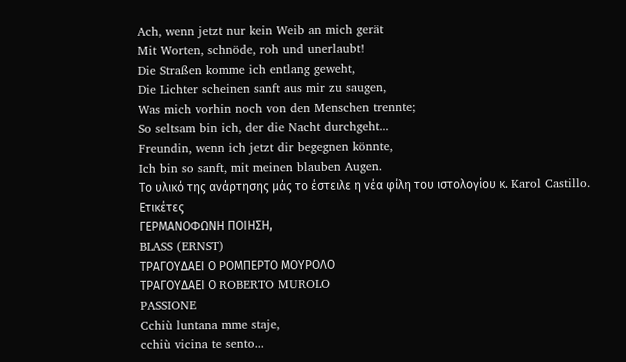Ach, wenn jetzt nur kein Weib an mich gerät
Mit Worten, schnöde, roh und unerlaubt!
Die Straßen komme ich entlang geweht,
Die Lichter scheinen sanft aus mir zu saugen,
Was mich vorhin noch von den Menschen trennte;
So seltsam bin ich, der die Nacht durchgeht...
Freundin, wenn ich jetzt dir begegnen könnte,
Ich bin so sanft, mit meinen blauben Augen.
Το υλικό της ανάρτησης μάς το έστειλε η νέα φίλη του ιστολογίου κ. Karol Castillo.
Ετικέτες
ΓΕΡΜΑΝΟΦΩΝΗ ΠΟΙΗΣΗ,
BLASS (ERNST)
ΤΡΑΓΟΥΔΑΕΙ Ο ΡΟΜΠΕΡΤΟ ΜΟΥΡΟΛΟ
ΤΡΑΓΟΥΔΑΕΙ Ο ROBERTO MUROLO
PASSIONE
Cchiù luntana mme staje,
cchiù vicina te sento...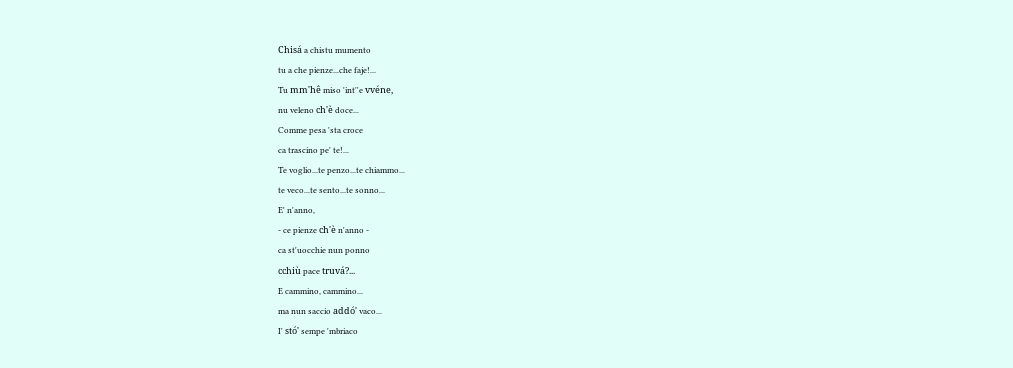Chisá a chistu mumento
tu a che pienze...che faje!...
Tu mm'hê miso 'int''e vvéne,
nu veleno ch'è doce...
Comme pesa 'sta croce
ca trascino pe' te!...
Te voglio...te penzo...te chiammo...
te veco...te sento...te sonno...
E' n'anno,
- ce pienze ch'è n'anno -
ca st'uocchie nun ponno
cchiù pace truvá?...
E cammino, cammino...
ma nun saccio addó' vaco...
I' stó' sempe 'mbriaco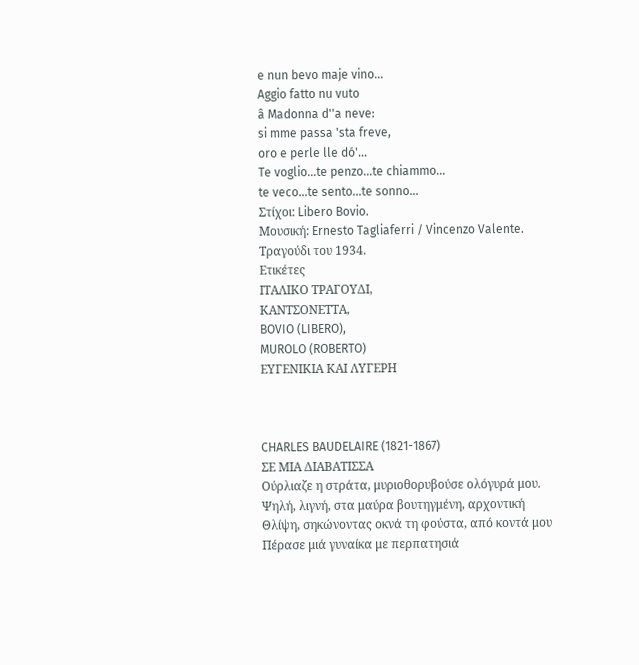e nun bevo maje vino...
Aggio fatto nu vuto
â Madonna d''a neve:
si mme passa 'sta freve,
oro e perle lle dó'...
Te voglio...te penzo...te chiammo...
te veco...te sento...te sonno...
Στίχοι: Libero Bovio.
Μουσική: Ernesto Tagliaferri / Vincenzo Valente.
Τραγούδι του 1934.
Ετικέτες
ΙΤΑΛΙΚΟ ΤΡΑΓΟΥΔΙ,
ΚΑΝΤΣΟΝΕΤΤΑ,
BOVIO (LIBERO),
MUROLO (ROBERTO)
ΕΥΓΕΝΙΚΙΑ ΚΑΙ ΛΥΓΕΡΗ



CHARLES BAUDELAIRE (1821-1867)
ΣΕ ΜΙΑ ΔΙΑΒΑΤΙΣΣΑ
Ούρλιαζε η στράτα, μυριοθορυβούσε ολόγυρά μου.
Ψηλή, λιγνή, στα μαύρα βουτηγμένη, αρχοντική
Θλίψη, σηκώνοντας οκνά τη φούστα, από κοντά μου
Πέρασε μιά γυναίκα με περπατησιά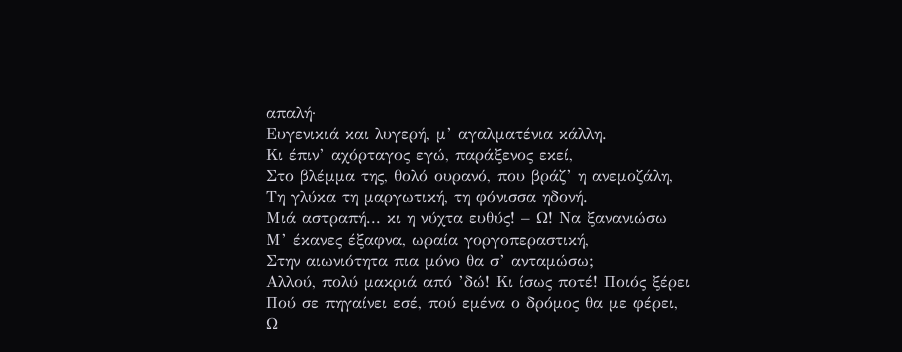απαλή·
Ευγενικιά και λυγερή, μ’ αγαλματένια κάλλη.
Κι έπιν’ αχόρταγος εγώ, παράξενος εκεί,
Στο βλέμμα της, θολό ουρανό, που βράζ’ η ανεμοζάλη,
Τη γλύκα τη μαργωτική, τη φόνισσα ηδονή.
Μιά αστραπή... κι η νύχτα ευθύς! – Ω! Να ξανανιώσω
Μ’ έκανες έξαφνα, ωραία γοργοπεραστική,
Στην αιωνιότητα πια μόνο θα σ’ ανταμώσω;
Αλλού, πολύ μακριά από ’δώ! Κι ίσως ποτέ! Ποιός ξέρει
Πού σε πηγαίνει εσέ, πού εμένα ο δρόμος θα με φέρει,
Ω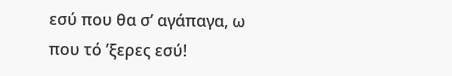εσύ που θα σ’ αγάπαγα, ω που τό ’ξερες εσύ!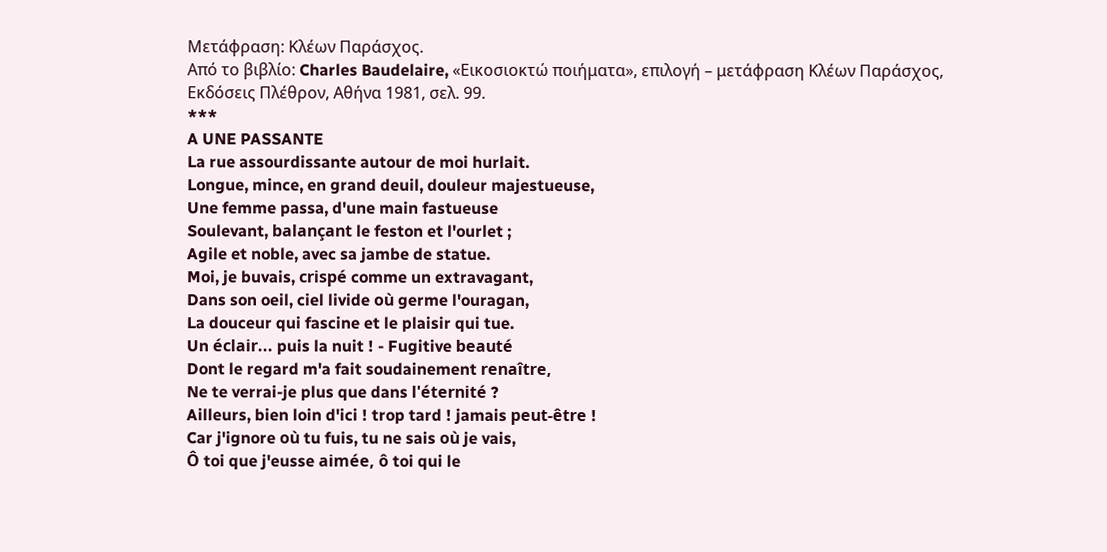Μετάφραση: Κλέων Παράσχος.
Από το βιβλίο: Charles Baudelaire, «Εικοσιοκτώ ποιήματα», επιλογή – μετάφραση Κλέων Παράσχος, Εκδόσεις Πλέθρον, Αθήνα 1981, σελ. 99.
***
A UNE PASSANTE
La rue assourdissante autour de moi hurlait.
Longue, mince, en grand deuil, douleur majestueuse,
Une femme passa, d'une main fastueuse
Soulevant, balançant le feston et l'ourlet ;
Agile et noble, avec sa jambe de statue.
Moi, je buvais, crispé comme un extravagant,
Dans son oeil, ciel livide où germe l'ouragan,
La douceur qui fascine et le plaisir qui tue.
Un éclair... puis la nuit ! - Fugitive beauté
Dont le regard m'a fait soudainement renaître,
Ne te verrai-je plus que dans l'éternité ?
Ailleurs, bien loin d'ici ! trop tard ! jamais peut-être !
Car j'ignore où tu fuis, tu ne sais où je vais,
Ô toi que j'eusse aimée, ô toi qui le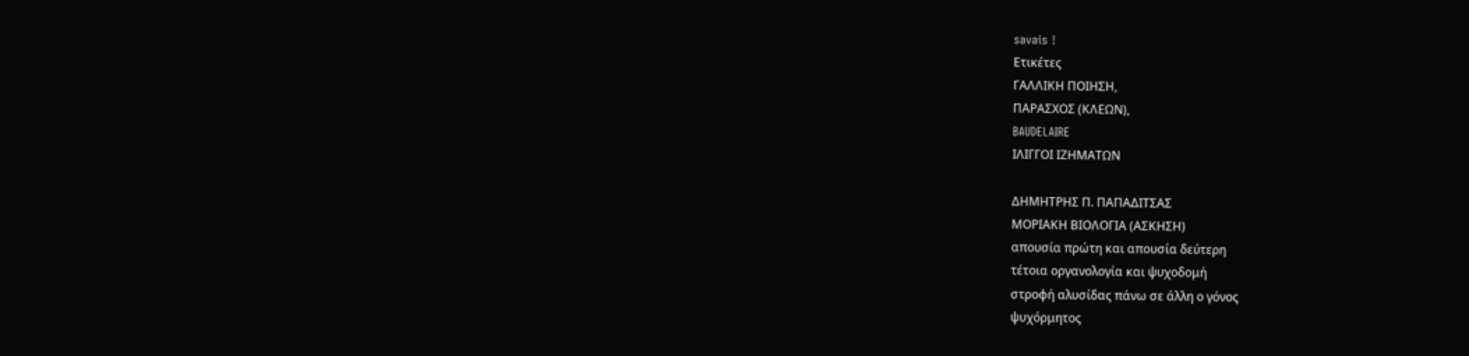savais !
Ετικέτες
ΓΑΛΛΙΚΗ ΠΟΙΗΣΗ,
ΠΑΡΑΣΧΟΣ (ΚΛΕΩΝ),
BAUDELAIRE
ΙΛΙΓΓΟΙ ΙΖΗΜΑΤΩΝ

ΔΗΜΗΤΡΗΣ Π. ΠΑΠΑΔΙΤΣΑΣ
ΜΟΡΙΑΚΗ ΒΙΟΛΟΓΙΑ (ΑΣΚΗΣΗ)
απουσία πρώτη και απουσία δεύτερη
τέτοια οργανολογία και ψυχοδομή
στροφή αλυσίδας πάνω σε άλλη ο γόνος
ψυχόρμητος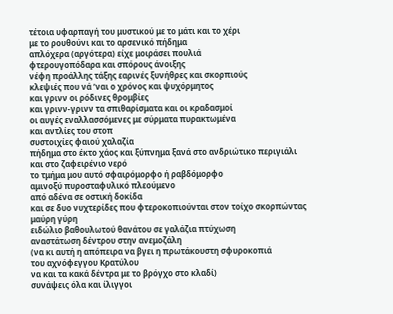τέτοια υφαρπαγή του μυστικού με το μάτι και το χέρι
με το ρουθούνι και το αρσενικό πήδημα
απλόχερα (αργότερα) είχε μοιράσει πουλιά
φτερουγοπόδαρα και σπόρους άνοιξης
νέφη προάλλης τάξης εαρινές ξυνήθρες και σκορπιούς
κλεψιές που νά ’ναι ο χρόνος και ψυχόρμητος
και γρινν οι ρόδινες θρομβίες
και γρινν-γρινν τα σπιθαρίσματα και οι κραδασμοί
οι αυγές εναλλασσόμενες με σύρματα πυρακτωμένα
και αντλίες του στοπ
συστοιχίες φαιού χαλαζία
πήδημα στο έκτο χάος και ξύπνημα ξανά στο ανδριώτικο περιγιάλι
και στο ζαφειρένιο νερό
το τμήμα μου αυτό σφαιρόμορφο ή ραβδόμορφο
αμινοξύ πυροσταφυλικό πλεούμενο
από αδένα σε οστική δοκίδα
και σε δυο νυχτερίδες που φτεροκοπιούνται στον τοίχο σκορπώντας
μαύρη γύρη
ειδώλιο βαθουλωτού θανάτου σε γαλάζια πτύχωση
αναστάτωση δέντρου στην ανεμοζάλη
(να κι αυτή η απόπειρα να βγει η πρωτάκουστη σφυροκοπιά
του αχνόφεγγου Κρατύλου
να και τα κακά δέντρα με το βρόγχο στο κλαδί)
συνάψεις όλα και ίλιγγοι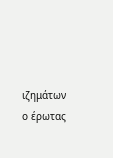ιζημάτων
ο έρωτας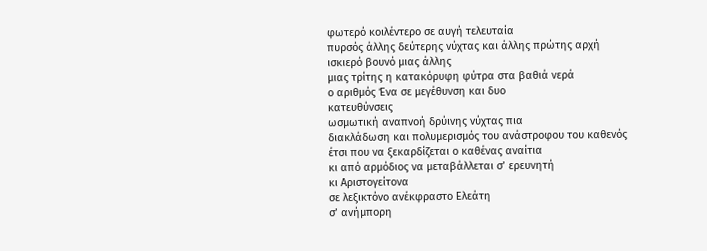φωτερό κοιλέντερο σε αυγή τελευταία
πυρσός άλλης δεύτερης νύχτας και άλλης πρώτης αρχή
ισκιερό βουνό μιας άλλης
μιας τρίτης η κατακόρυφη φύτρα στα βαθιά νερά
ο αριθμός Ένα σε μεγέθυνση και δυο
κατευθύνσεις
ωσμωτική αναπνοή δρύινης νύχτας πια
διακλάδωση και πολυμερισμός του ανάστροφου του καθενός
έτσι που να ξεκαρδίζεται ο καθένας αναίτια
κι από αρμόδιος να μεταβάλλεται σ’ ερευνητή
κι Αριστογείτονα
σε λεξικτόνο ανέκφραστο Ελεάτη
σ’ ανήμπορη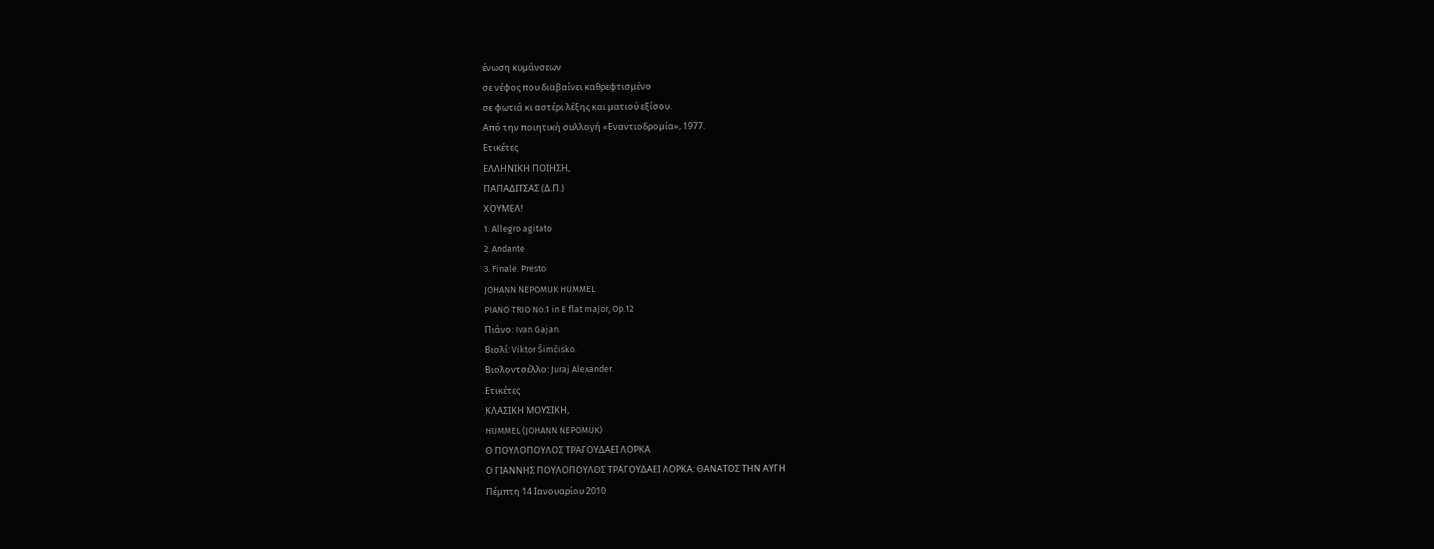ένωση κυμάνσεων
σε νέφος που διαβαίνει καθρεφτισμένο
σε φωτιά κι αστέρι λέξης και ματιού εξίσου.
Από την ποιητική συλλογή «Εναντιοδρομία», 1977.
Ετικέτες
ΕΛΛΗΝΙΚΗ ΠΟΙΗΣΗ,
ΠΑΠΑΔΙΤΣΑΣ (Δ.Π.)
ΧΟΥΜΕΛ!
1. Allegro agitato
2. Andante
3. Finale. Presto
JOHANN NEPOMUK HUMMEL
PIANO TRIO No.1 in E flat major, Op.12
Πιάνο: Ivan Gajan.
Βιολί: Viktor Šimčisko.
Βιολοντσέλλο: Juraj Alexander.
Ετικέτες
ΚΛΑΣΙΚΗ ΜΟΥΣΙΚΗ,
HUMMEL (JOHANN NEPOMUK)
Ο ΠΟΥΛΟΠΟΥΛΟΣ ΤΡΑΓΟΥΔΑΕΙ ΛΟΡΚΑ
Ο ΓΙΑΝΝΗΣ ΠΟΥΛΟΠΟΥΛΟΣ ΤΡΑΓΟΥΔΑΕΙ ΛΟΡΚΑ: ΘΑΝΑΤΟΣ ΤΗΝ ΑΥΓΗ
Πέμπτη 14 Ιανουαρίου 2010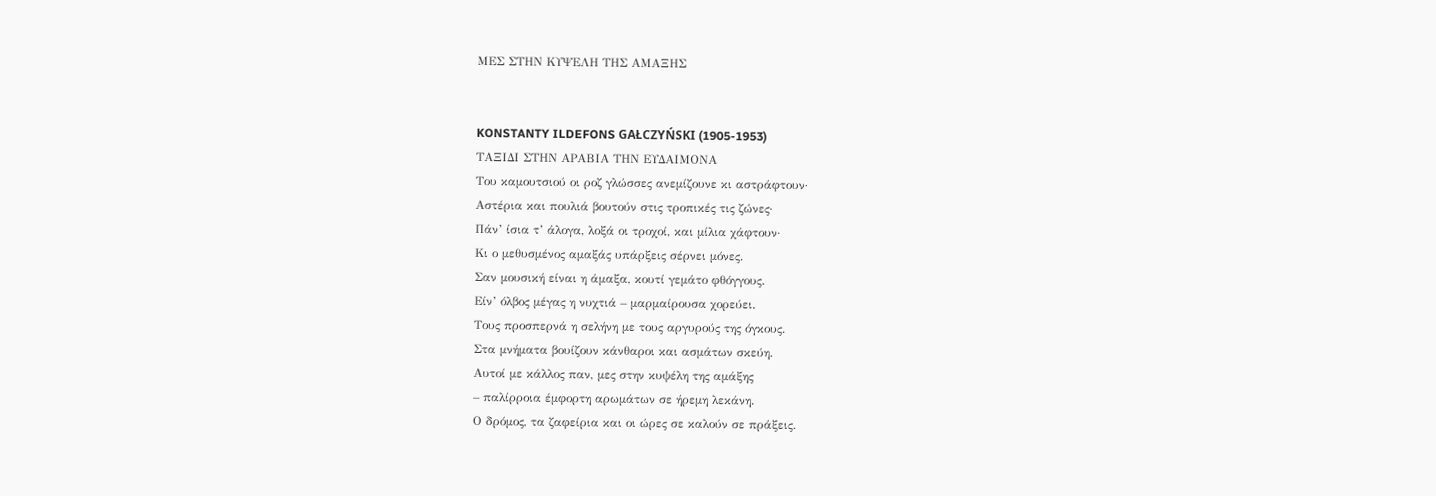ΜΕΣ ΣΤΗΝ ΚΥΨΕΛΗ ΤΗΣ ΑΜΑΞΗΣ


KONSTANTY ILDEFONS GAŁCZYŃSKI (1905-1953)
ΤΑΞΙΔΙ ΣΤΗΝ ΑΡΑΒΙΑ ΤΗΝ ΕΥΔΑΙΜΟΝΑ
Του καμουτσιού οι ροζ γλώσσες ανεμίζουνε κι αστράφτουν·
Αστέρια και πουλιά βουτούν στις τροπικές τις ζώνες·
Πάν’ ίσια τ’ άλογα, λοξά οι τροχοί, και μίλια χάφτουν·
Κι ο μεθυσμένος αμαξάς υπάρξεις σέρνει μόνες.
Σαν μουσική είναι η άμαξα, κουτί γεμάτο φθόγγους.
Είν’ όλβος μέγας η νυχτιά – μαρμαίρουσα χορεύει.
Τους προσπερνά η σελήνη με τους αργυρούς της όγκους.
Στα μνήματα βουίζουν κάνθαροι και ασμάτων σκεύη.
Αυτοί με κάλλος παν, μες στην κυψέλη της αμάξης
– παλίρροια έμφορτη αρωμάτων σε ήρεμη λεκάνη.
Ο δρόμος, τα ζαφείρια και οι ώρες σε καλούν σε πράξεις.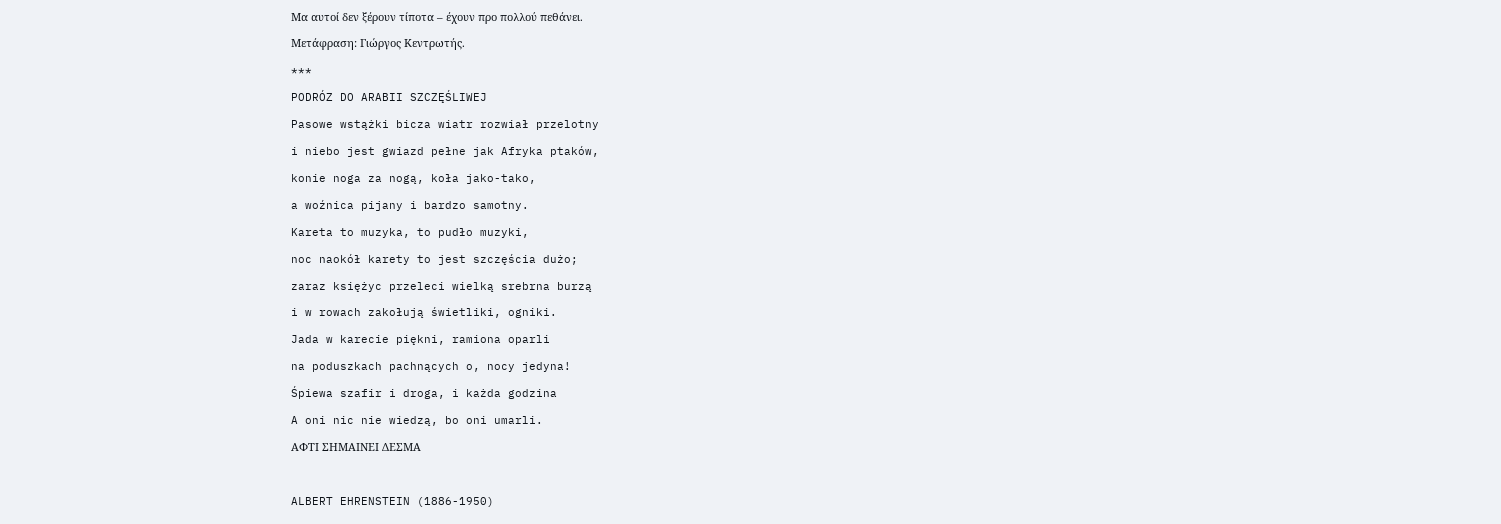Μα αυτοί δεν ξέρουν τίποτα – έχουν προ πολλού πεθάνει.
Μετάφραση: Γιώργος Κεντρωτής.
***
PODRÓZ DO ARABII SZCZĘŚLIWEJ
Pasowe wstążki bicza wiatr rozwiał przelotny
i niebo jest gwiazd pełne jak Afryka ptaków,
konie noga za nogą, koła jako-tako,
a woźnica pijany i bardzo samotny.
Kareta to muzyka, to pudło muzyki,
noc naokół karety to jest szczęścia dużo;
zaraz księżyc przeleci wielką srebrna burzą
i w rowach zakołują świetliki, ogniki.
Jada w karecie piękni, ramiona oparli
na poduszkach pachnących o, nocy jedyna!
Śpiewa szafir i droga, i każda godzina
A oni nic nie wiedzą, bo oni umarli.
ΑΦΤΙ ΣΗΜΑΙΝΕΙ ΔΕΣΜΑ

ALBERT EHRENSTEIN (1886-1950)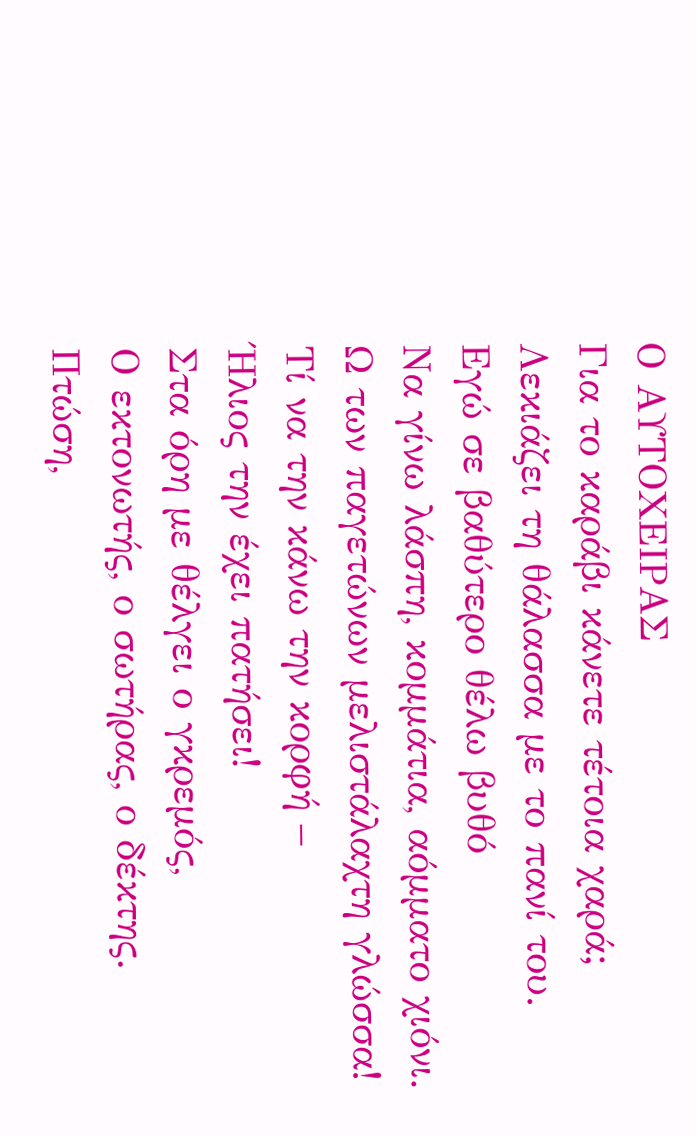Ο ΑΥΤΟΧΕΙΡΑΣ
Για το καράβι κάνετε τέτοια χαρά;
Λεκιάζει τη θάλασσα με το πανί του.
Εγώ σε βαθύτερο θέλω βυθό
Να γίνω λάσπη, κομμάτια, αόμματο χιόνι.
Ω των παγετώνων μελιστάλαχτη γλώσσα!
Τί να την κάνω την κορφή –
Ήλιος την έχει πατήσει!
Στα όρη με θέλγει ο γκρεμός,
Ο εκτονωτής, ο σωτήρας, ο δέκτης.
Πτώση,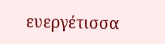ευεργέτισσα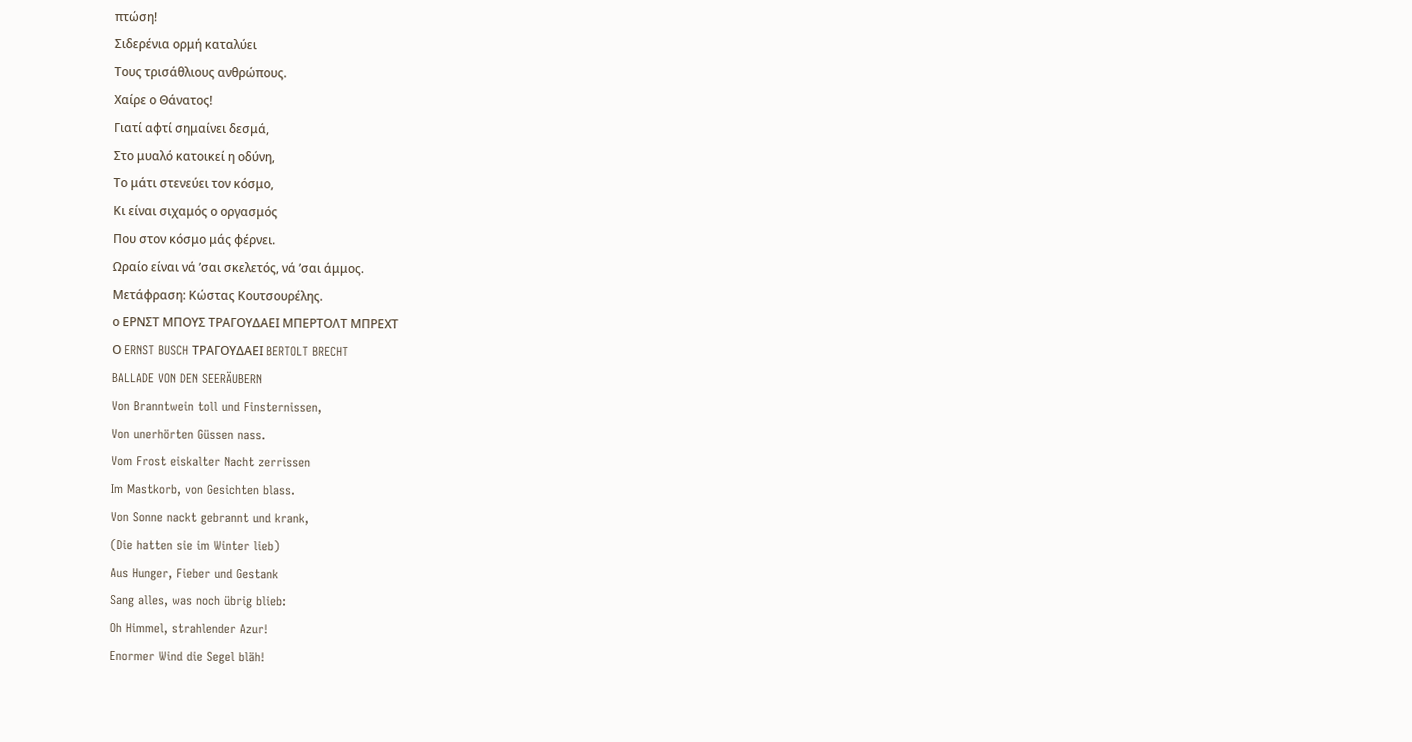πτώση!
Σιδερένια ορμή καταλύει
Τους τρισάθλιους ανθρώπους.
Χαίρε ο Θάνατος!
Γιατί αφτί σημαίνει δεσμά,
Στο μυαλό κατοικεί η οδύνη,
Το μάτι στενεύει τον κόσμο,
Κι είναι σιχαμός ο οργασμός
Που στον κόσμο μάς φέρνει.
Ωραίο είναι νά ’σαι σκελετός, νά ’σαι άμμος.
Μετάφραση: Κώστας Κουτσουρέλης.
ο ΕΡΝΣΤ ΜΠΟΥΣ ΤΡΑΓΟΥΔΑΕΙ ΜΠΕΡΤΟΛΤ ΜΠΡΕΧΤ
Ο ERNST BUSCH ΤΡΑΓΟΥΔΑΕΙ BERTOLT BRECHT
BALLADE VON DEN SEERÄUBERN
Von Branntwein toll und Finsternissen,
Von unerhörten Güssen nass.
Vom Frost eiskalter Nacht zerrissen
Im Mastkorb, von Gesichten blass.
Von Sonne nackt gebrannt und krank,
(Die hatten sie im Winter lieb)
Aus Hunger, Fieber und Gestank
Sang alles, was noch übrig blieb:
Oh Himmel, strahlender Azur!
Enormer Wind die Segel bläh!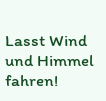Lasst Wind und Himmel fahren!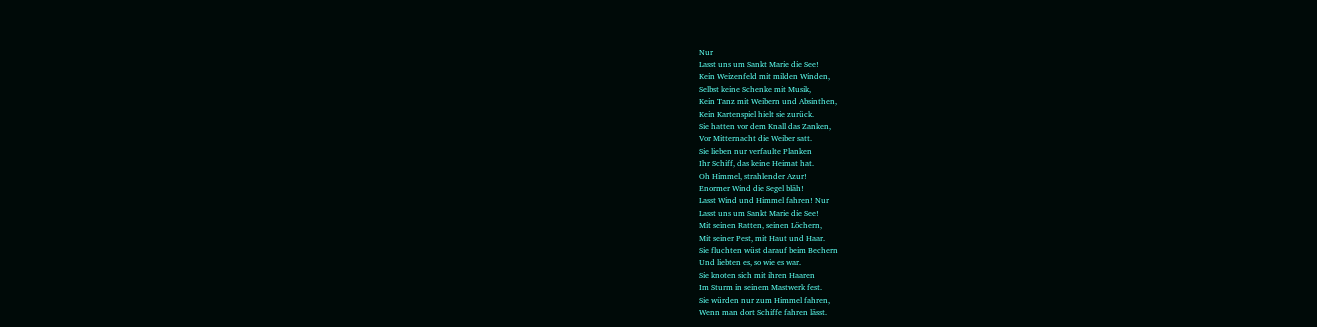Nur
Lasst uns um Sankt Marie die See!
Kein Weizenfeld mit milden Winden,
Selbst keine Schenke mit Musik,
Kein Tanz mit Weibern und Absinthen,
Kein Kartenspiel hielt sie zurück.
Sie hatten vor dem Knall das Zanken,
Vor Mitternacht die Weiber satt.
Sie lieben nur verfaulte Planken
Ihr Schiff, das keine Heimat hat.
Oh Himmel, strahlender Azur!
Enormer Wind die Segel bläh!
Lasst Wind und Himmel fahren! Nur
Lasst uns um Sankt Marie die See!
Mit seinen Ratten, seinen Löchern,
Mit seiner Pest, mit Haut und Haar.
Sie fluchten wüst darauf beim Bechern
Und liebten es, so wie es war.
Sie knoten sich mit ihren Haaren
Im Sturm in seinem Mastwerk fest.
Sie würden nur zum Himmel fahren,
Wenn man dort Schiffe fahren lässt.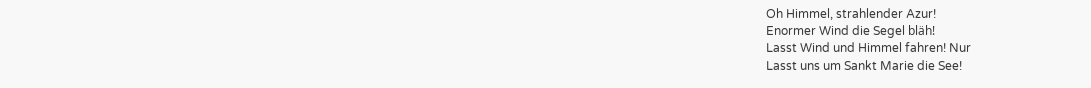Oh Himmel, strahlender Azur!
Enormer Wind die Segel bläh!
Lasst Wind und Himmel fahren! Nur
Lasst uns um Sankt Marie die See!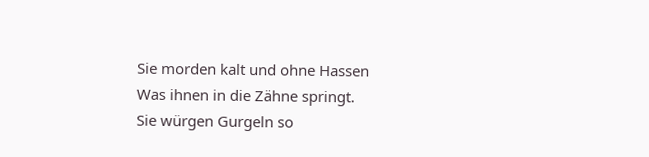Sie morden kalt und ohne Hassen
Was ihnen in die Zähne springt.
Sie würgen Gurgeln so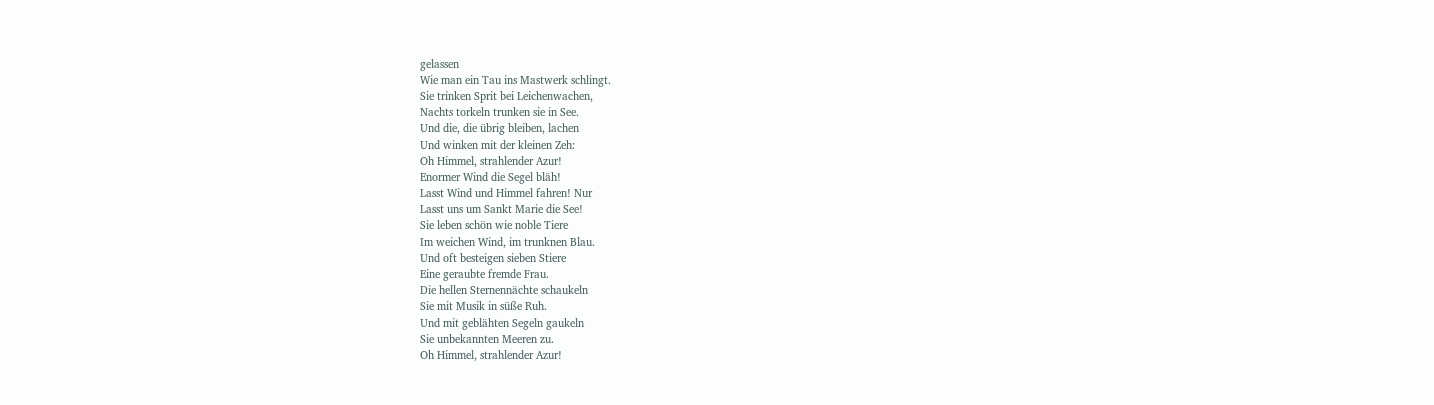gelassen
Wie man ein Tau ins Mastwerk schlingt.
Sie trinken Sprit bei Leichenwachen,
Nachts torkeln trunken sie in See.
Und die, die übrig bleiben, lachen
Und winken mit der kleinen Zeh:
Oh Himmel, strahlender Azur!
Enormer Wind die Segel bläh!
Lasst Wind und Himmel fahren! Nur
Lasst uns um Sankt Marie die See!
Sie leben schön wie noble Tiere
Im weichen Wind, im trunknen Blau.
Und oft besteigen sieben Stiere
Eine geraubte fremde Frau.
Die hellen Sternennächte schaukeln
Sie mit Musik in süße Ruh.
Und mit geblähten Segeln gaukeln
Sie unbekannten Meeren zu.
Oh Himmel, strahlender Azur!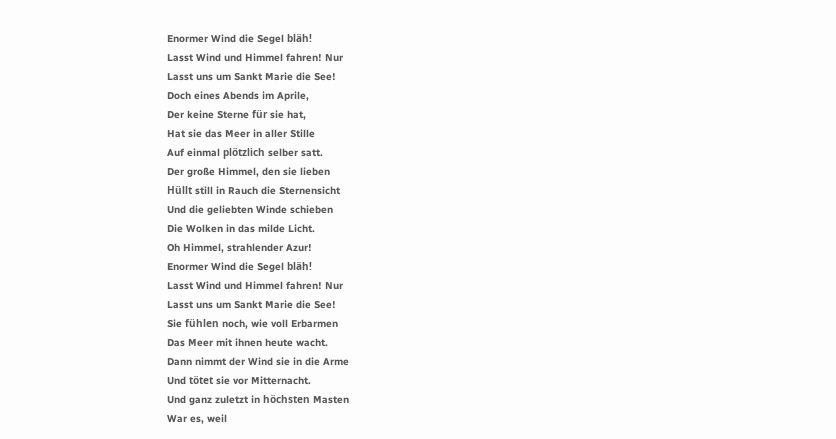Enormer Wind die Segel bläh!
Lasst Wind und Himmel fahren! Nur
Lasst uns um Sankt Marie die See!
Doch eines Abends im Aprile,
Der keine Sterne für sie hat,
Hat sie das Meer in aller Stille
Auf einmal plötzlich selber satt.
Der große Himmel, den sie lieben
Hüllt still in Rauch die Sternensicht
Und die geliebten Winde schieben
Die Wolken in das milde Licht.
Oh Himmel, strahlender Azur!
Enormer Wind die Segel bläh!
Lasst Wind und Himmel fahren! Nur
Lasst uns um Sankt Marie die See!
Sie fühlen noch, wie voll Erbarmen
Das Meer mit ihnen heute wacht.
Dann nimmt der Wind sie in die Arme
Und tötet sie vor Mitternacht.
Und ganz zuletzt in höchsten Masten
War es, weil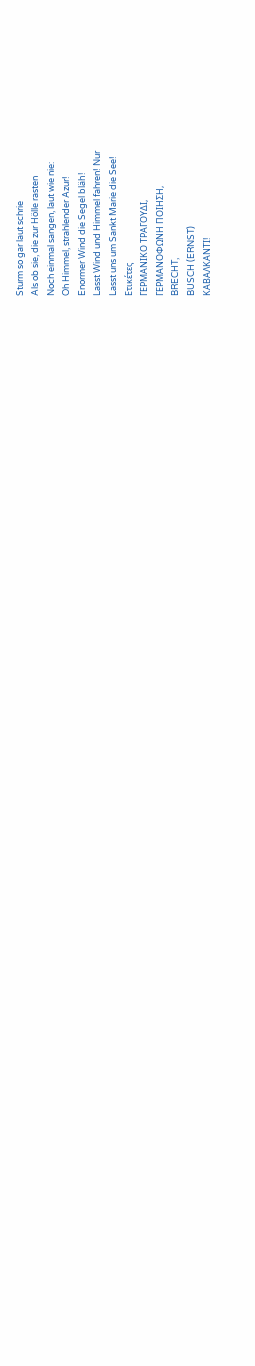Sturm so gar laut schrie
Als ob sie, die zur Hölle rasten
Noch einmal sangen, laut wie nie:
Oh Himmel, strahlender Azur!
Enormer Wind die Segel bläh!
Lasst Wind und Himmel fahren! Nur
Lasst uns um Sankt Marie die See!
Ετικέτες
ΓΕΡΜΑΝΙΚΟ ΤΡΑΓΟΥΔΙ,
ΓΕΡΜΑΝΟΦΩΝΗ ΠΟΙΗΣΗ,
BRECHT,
BUSCH (ERNST)
ΚΑΒΑΛΚΑΝΤΙ!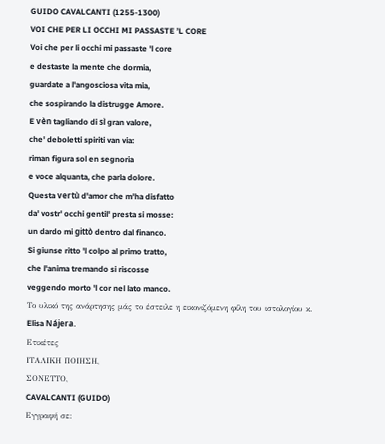GUIDO CAVALCANTI (1255-1300)
VOI CHE PER LI OCCHI MI PASSASTE ’L CORE
Voi che per li occhi mi passaste 'l core
e destaste la mente che dormia,
guardate a l'angosciosa vita mia,
che sospirando la distrugge Amore.
E vèn tagliando di sì gran valore,
che' deboletti spiriti van via:
riman figura sol en segnoria
e voce alquanta, che parla dolore.
Questa vertù d'amor che m'ha disfatto
da' vostr' occhi gentil' presta si mosse:
un dardo mi gittò dentro dal financo.
Si giunse ritto 'l colpo al primo tratto,
che l'anima tremando si riscosse
veggendo morto 'l cor nel lato manco.
Το υλικό της ανάρτησης μάς το έστειλε η εικονιζόμενη φίλη του ιστολογίου κ. Elisa Nájera.
Ετικέτες
ΙΤΑΛΙΚΗ ΠΟΙΗΣΗ,
ΣΟΝΕΤΤΟ,
CAVALCANTI (GUIDO)
Εγγραφή σε: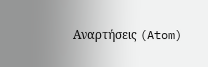Αναρτήσεις (Atom)